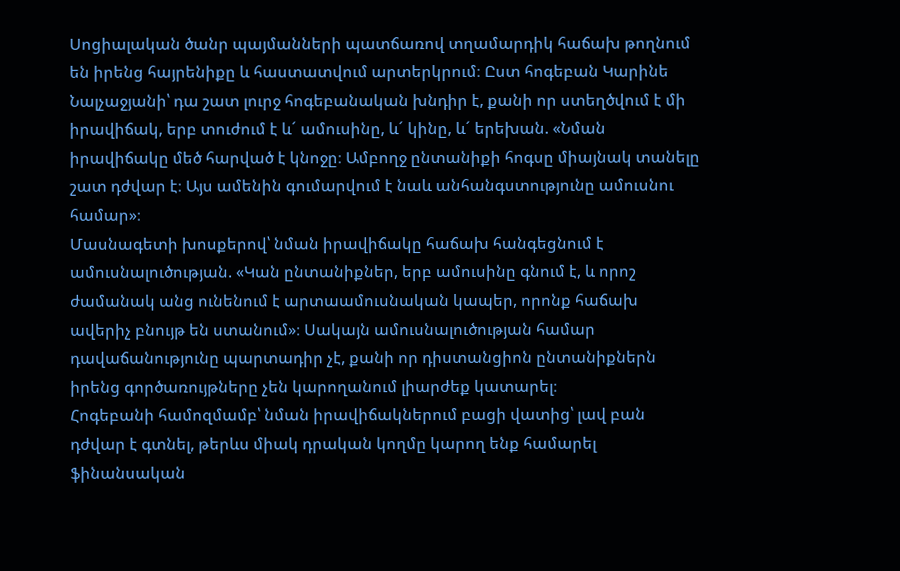Սոցիալական ծանր պայմանների պատճառով տղամարդիկ հաճախ թողնում են իրենց հայրենիքը և հաստատվում արտերկրում։ Ըստ հոգեբան Կարինե Նալչաջյանի՝ դա շատ լուրջ հոգեբանական խնդիր է, քանի որ ստեղծվում է մի իրավիճակ, երբ տուժում է և´ ամուսինը, և´ կինը, և´ երեխան. «Նման իրավիճակը մեծ հարված է կնոջը։ Ամբողջ ընտանիքի հոգսը միայնակ տանելը շատ դժվար է։ Այս ամենին գումարվում է նաև անհանգստությունը ամուսնու համար»։
Մասնագետի խոսքերով՝ նման իրավիճակը հաճախ հանգեցնում է ամուսնալուծության. «Կան ընտանիքներ, երբ ամուսինը գնում է, և որոշ ժամանակ անց ունենում է արտաամուսնական կապեր, որոնք հաճախ ավերիչ բնույթ են ստանում»։ Սակայն ամուսնալուծության համար դավաճանությունը պարտադիր չէ, քանի որ դիստանցիոն ընտանիքներն իրենց գործառույթները չեն կարողանում լիարժեք կատարել։
Հոգեբանի համոզմամբ՝ նման իրավիճակներում բացի վատից՝ լավ բան դժվար է գտնել, թերևս միակ դրական կողմը կարող ենք համարել ֆինանսական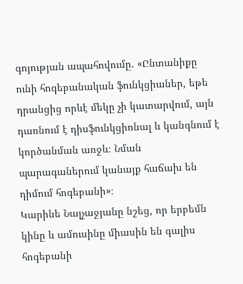գոյության ապահովումը. «Ընտանիքը ունի հոգեբանական ֆունկցիաներ, եթե դրանցից որևէ մեկը չի կատարվում, այն դառնում է դիսֆունկցիոնալ և կանգնում է կործանման առջև։ Նման պարագաներում կանայք հաճախ են դիմում հոգեբանի»։
Կարինե Նալչաջյանը նշեց, որ երբեմն կինը և ամուսինը միասին են գալիս հոգեբանի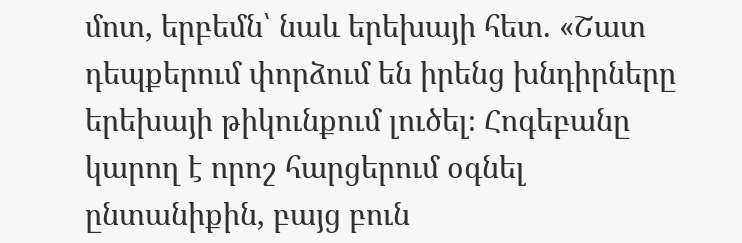մոտ, երբեմն՝ նաև երեխայի հետ. «Շատ դեպքերում փորձում են իրենց խնդիրները երեխայի թիկունքում լուծել։ Հոգեբանը կարող է որոշ հարցերում օգնել ընտանիքին, բայց բուն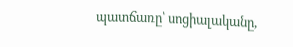պատճառը՝ սոցիալականը,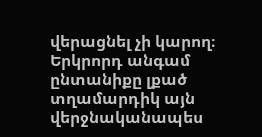վերացնել չի կարող։ Երկրորդ անգամ ընտանիքը լքած տղամարդիկ այն վերջնականապես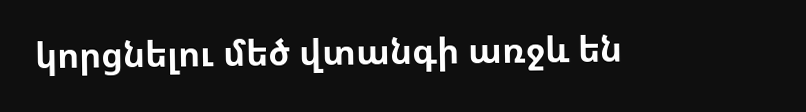կորցնելու մեծ վտանգի առջև են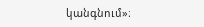կանգնում»։